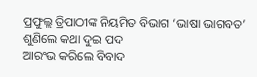ପ୍ରଫୁଲ୍ଲ ତ୍ରିପାଠୀଙ୍କ ନିୟମିତ ବିଭାଗ ‘ଭାଷା ଭାଗବତ’
ଶୁଣିଲେ କଥା ଦୁଇ ପଦ
ଆରଂଭ କରିଲେ ବିବାଦ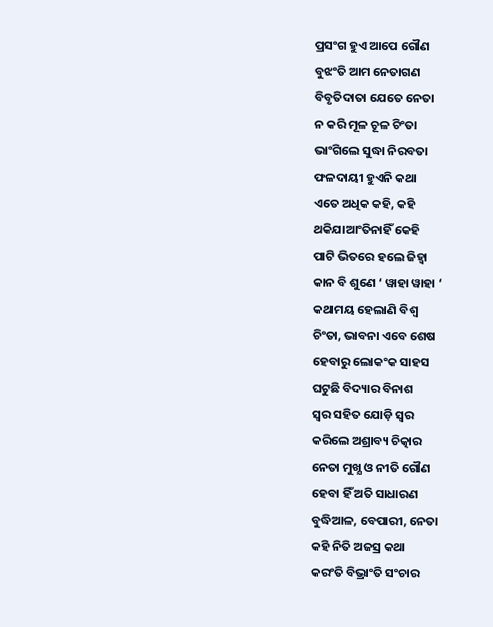ପ୍ରସଂଗ ହୁଏ ଆପେ ଗୌଣ
ବୁଝଂତି ଆମ ନେତାଗଣ
ବିବୃତିଦାତା ଯେତେ ନେତା
ନ କରି ମୂଳ ଚୂଳ ଚିଂତା
ଭାଂଗିଲେ ସୁଦ୍ଧା ନିରବତା
ଫଳଦାୟୀ ହୁଏନି କଥା
ଏତେ ଅଧିକ କହି, କହି
ଥକିଯାଆଂତିନାହିଁ କେହି
ପାଟି ଭିତରେ ହଲେ ଜିହ୍ୱା
କାନ ବି ଶୁଣେ ‘ ୱାହା ୱାହା ‘
କଥାମୟ ହେଲାଣି ବିଶ୍ବ
ଚିଂତା, ଭାବନା ଏବେ ଶେଷ
ହେବାରୁ ଲୋକଂକ ସାହସ
ଘଟୁଛି ବିଦ୍ୟାର ବିନାଶ
ସ୍ବର ସହିତ ଯୋଡ଼ି ସ୍ବର
କରିଲେ ଅଶ୍ରାବ୍ୟ ଚିତ୍କାର
ନେତା ମୁଖ୍ଯ ଓ ନୀତି ଗୌଣ
ହେବା ହିଁ ଅତି ସାଧାରଣ
ବୁଦ୍ଧିଆଳ, ବେପାରୀ, ନେତା
କହି ନିତି ଅଜସ୍ର କଥା
କରଂତି ବିଭ୍ରାଂତି ସଂଚାର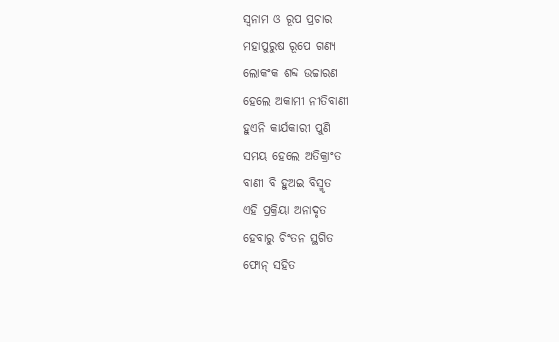ସ୍ବନାମ ଓ ରୂପ ପ୍ରଚାର
ମହାପୁରୁଷ ରୂପେ ଗଣ୍ୟ
ଲୋକଂକ ଶବ୍ଦ ଉଚ୍ଚାରଣ
ହେଲେ ଅକାମୀ ନୀତିବାଣୀ
ହୁଏନି କାର୍ଯକାରୀ ପୁଣି
ସମୟ ହେଲେ ଅତିକ୍ରାଂତ
ବାଣୀ ବି ହୁଅଇ ବିସ୍ମୃତ
ଏହି ପ୍ରକ୍ରିୟା ଅନାଦୃତ
ହେବାରୁ ଚିଂତନ ସ୍ଥଗିତ
ଫୋନ୍ ସହିତ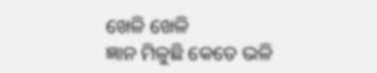ଖେଳି ଖେଳି
ଜ୍ଞାନ ମିଳୁଛି କେତେ ଭଳି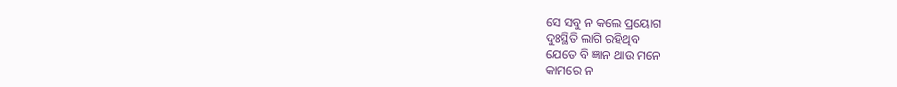ସେ ସବୁ ନ କଲେ ପ୍ରୟୋଗ
ଦୁଃସ୍ଥିତି ଲାଗି ରହିଥିବ
ଯେତେ ବି ଜ୍ଞାନ ଥାଉ ମନେ
କାମରେ ନ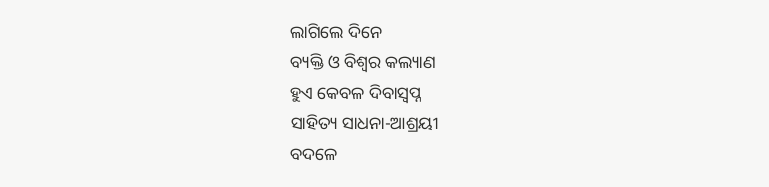ଲାଗିଲେ ଦିନେ
ବ୍ୟକ୍ତି ଓ ବିଶ୍ୱର କଲ୍ୟାଣ
ହୁଏ କେବଳ ଦିବାସ୍ବପ୍ନ
ସାହିତ୍ୟ ସାଧନା-ଆଶ୍ରୟୀ
ବଦଳେ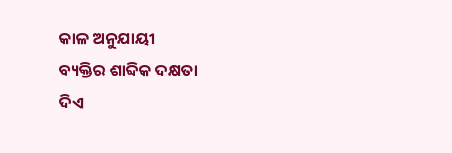କାଳ ଅନୁଯାୟୀ
ବ୍ୟକ୍ତିର ଶାବ୍ଦିକ ଦକ୍ଷତା
ଦିଏ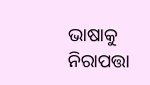ଭାଷାକୁ ନିରାପତ୍ତା